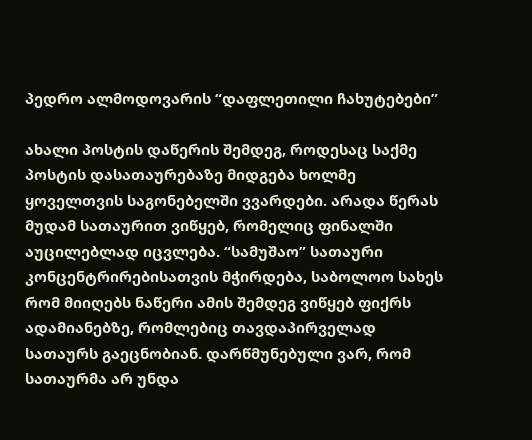პედრო ალმოდოვარის “დაფლეთილი ჩახუტებები”

ახალი პოსტის დაწერის შემდეგ, როდესაც საქმე პოსტის დასათაურებაზე მიდგება ხოლმე ყოველთვის საგონებელში ვვარდები. არადა წერას მუდამ სათაურით ვიწყებ, რომელიც ფინალში აუცილებლად იცვლება. “სამუშაო” სათაური კონცენტრირებისათვის მჭირდება, საბოლოო სახეს რომ მიიღებს ნაწერი ამის შემდეგ ვიწყებ ფიქრს ადამიანებზე, რომლებიც თავდაპირველად სათაურს გაეცნობიან. დარწმუნებული ვარ, რომ სათაურმა არ უნდა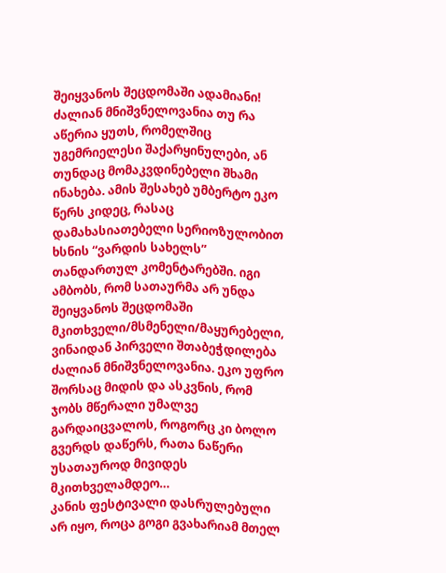შეიყვანოს შეცდომაში ადამიანი! ძალიან მნიშვნელოვანია თუ რა აწერია ყუთს, რომელშიც უგემრიელესი შაქარყინულები, ან თუნდაც მომაკვდინებელი შხამი ინახება. ამის შესახებ უმბერტო ეკო წერს კიდეც, რასაც დამახასიათებელი სერიოზულობით ხსნის “ვარდის სახელს” თანდართულ კომენტარებში. იგი ამბობს, რომ სათაურმა არ უნდა შეიყვანოს შეცდომაში მკითხველი/მსმენელი/მაყურებელი, ვინაიდან პირველი შთაბეჭდილება ძალიან მნიშვნელოვანია. ეკო უფრო შორსაც მიდის და ასკვნის, რომ ჯობს მწერალი უმალვე გარდაიცვალოს, როგორც კი ბოლო გვერდს დაწერს, რათა ნაწერი უსათაუროდ მივიდეს მკითხველამდეო…
კანის ფესტივალი დასრულებული არ იყო, როცა გოგი გვახარიამ მთელ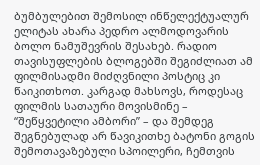ბუმბულებით შემოსილ ინწელექტუალურ ელიტას ახარა პედრო ალმოდოვარის ბოლო ნამუშევრის შესახებ. რადიო თავისუფლების ბლოგებში შეგიძლიათ ამ ფილმისადმი მიძღვნილი პოსტიც კი წაიკითხოთ. კარგად მახსოვს, როდესაც ფილმის სათაური მოვისმინე – “შეწყვეტილი ამბორი” – და შემდეგ შეგნებულად არ წავიკითხე ბატონი გოგის შემოთავაზებული სპოილერი, ჩემთვის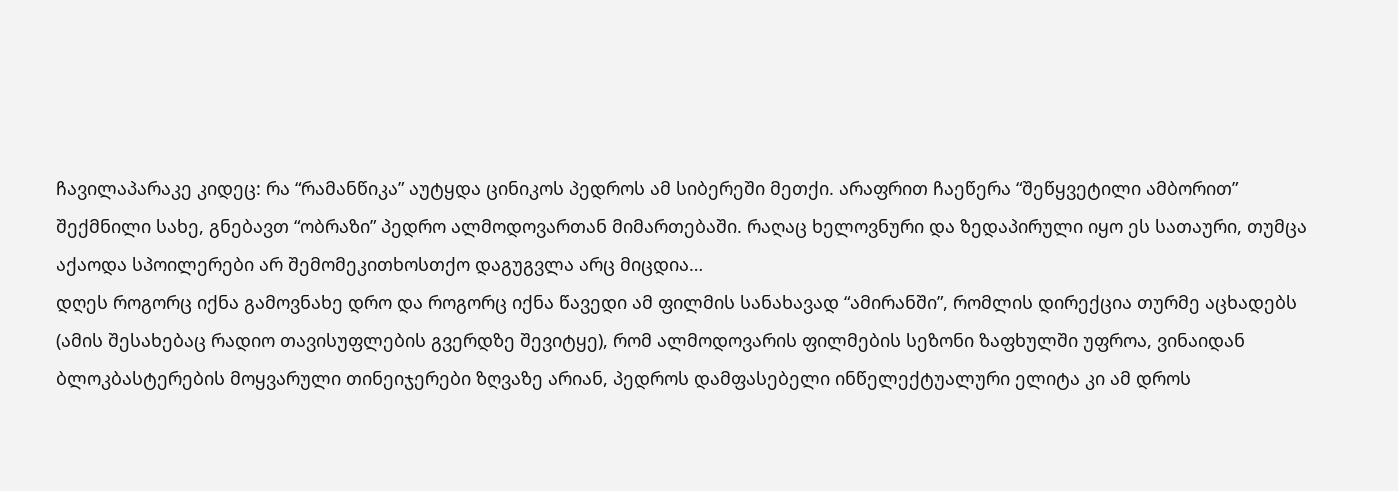ჩავილაპარაკე კიდეც: რა “რამანწიკა” აუტყდა ცინიკოს პედროს ამ სიბერეში მეთქი. არაფრით ჩაეწერა “შეწყვეტილი ამბორით” შექმნილი სახე, გნებავთ “ობრაზი” პედრო ალმოდოვართან მიმართებაში. რაღაც ხელოვნური და ზედაპირული იყო ეს სათაური, თუმცა აქაოდა სპოილერები არ შემომეკითხოსთქო დაგუგვლა არც მიცდია…
დღეს როგორც იქნა გამოვნახე დრო და როგორც იქნა წავედი ამ ფილმის სანახავად “ამირანში”, რომლის დირექცია თურმე აცხადებს (ამის შესახებაც რადიო თავისუფლების გვერდზე შევიტყე), რომ ალმოდოვარის ფილმების სეზონი ზაფხულში უფროა, ვინაიდან ბლოკბასტერების მოყვარული თინეიჯერები ზღვაზე არიან, პედროს დამფასებელი ინწელექტუალური ელიტა კი ამ დროს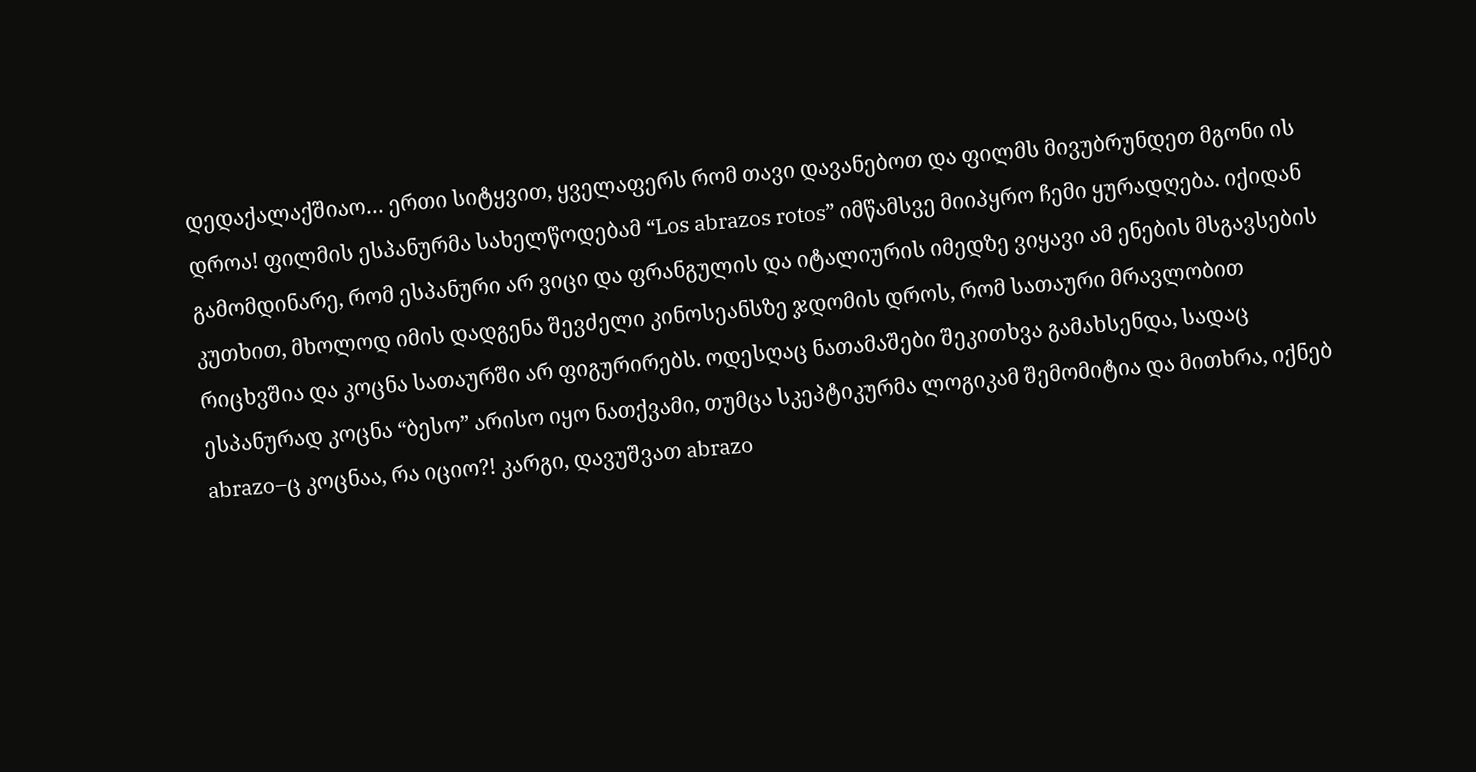დედაქალაქშიაო… ერთი სიტყვით, ყველაფერს რომ თავი დავანებოთ და ფილმს მივუბრუნდეთ მგონი ის დროა! ფილმის ესპანურმა სახელწოდებამ “Los abrazos rotos” იმწამსვე მიიპყრო ჩემი ყურადღება. იქიდან გამომდინარე, რომ ესპანური არ ვიცი და ფრანგულის და იტალიურის იმედზე ვიყავი ამ ენების მსგავსების კუთხით, მხოლოდ იმის დადგენა შევძელი კინოსეანსზე ჯდომის დროს, რომ სათაური მრავლობით რიცხვშია და კოცნა სათაურში არ ფიგურირებს. ოდესღაც ნათამაშები შეკითხვა გამახსენდა, სადაც ესპანურად კოცნა “ბესო” არისო იყო ნათქვამი, თუმცა სკეპტიკურმა ლოგიკამ შემომიტია და მითხრა, იქნებ abrazo–ც კოცნაა, რა იციო?! კარგი, დავუშვათ abrazo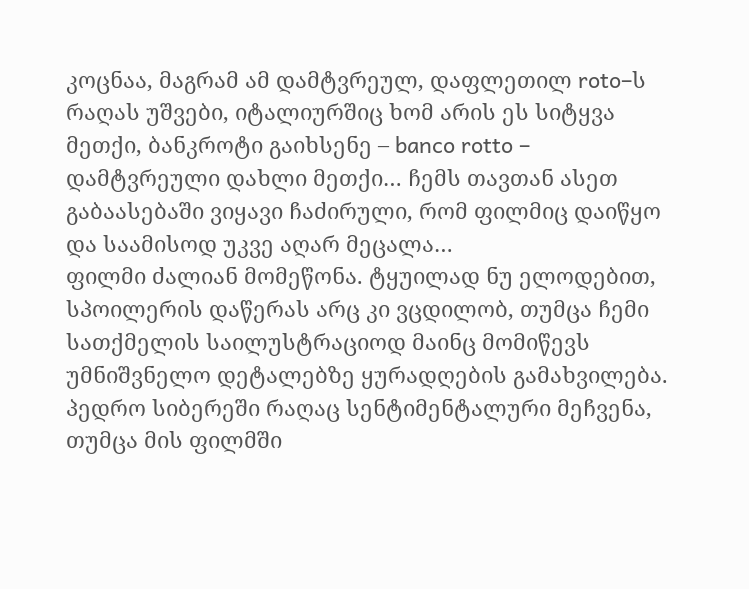კოცნაა, მაგრამ ამ დამტვრეულ, დაფლეთილ roto–ს რაღას უშვები, იტალიურშიც ხომ არის ეს სიტყვა მეთქი, ბანკროტი გაიხსენე – banco rotto – დამტვრეული დახლი მეთქი… ჩემს თავთან ასეთ გაბაასებაში ვიყავი ჩაძირული, რომ ფილმიც დაიწყო და საამისოდ უკვე აღარ მეცალა…
ფილმი ძალიან მომეწონა. ტყუილად ნუ ელოდებით, სპოილერის დაწერას არც კი ვცდილობ, თუმცა ჩემი სათქმელის საილუსტრაციოდ მაინც მომიწევს უმნიშვნელო დეტალებზე ყურადღების გამახვილება. პედრო სიბერეში რაღაც სენტიმენტალური მეჩვენა, თუმცა მის ფილმში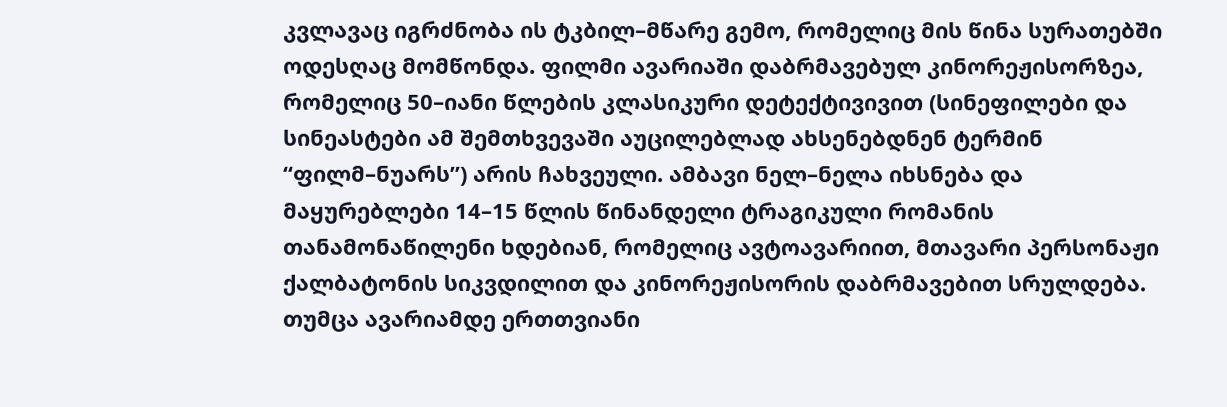კვლავაც იგრძნობა ის ტკბილ–მწარე გემო, რომელიც მის წინა სურათებში ოდესღაც მომწონდა. ფილმი ავარიაში დაბრმავებულ კინორეჟისორზეა, რომელიც 50–იანი წლების კლასიკური დეტექტივივით (სინეფილები და სინეასტები ამ შემთხვევაში აუცილებლად ახსენებდნენ ტერმინ “ფილმ–ნუარს”) არის ჩახვეული. ამბავი ნელ–ნელა იხსნება და მაყურებლები 14–15 წლის წინანდელი ტრაგიკული რომანის თანამონაწილენი ხდებიან, რომელიც ავტოავარიით, მთავარი პერსონაჟი ქალბატონის სიკვდილით და კინორეჟისორის დაბრმავებით სრულდება. თუმცა ავარიამდე ერთთვიანი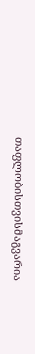თაფლობისთვისმაგვარია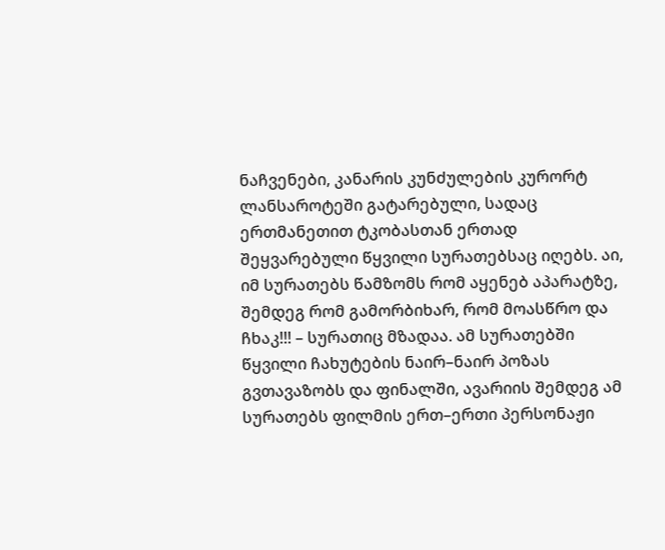ნაჩვენები, კანარის კუნძულების კურორტ ლანსაროტეში გატარებული, სადაც ერთმანეთით ტკობასთან ერთად შეყვარებული წყვილი სურათებსაც იღებს. აი, იმ სურათებს წამზომს რომ აყენებ აპარატზე, შემდეგ რომ გამორბიხარ, რომ მოასწრო და ჩხაკ!!! – სურათიც მზადაა. ამ სურათებში წყვილი ჩახუტების ნაირ–ნაირ პოზას გვთავაზობს და ფინალში, ავარიის შემდეგ ამ სურათებს ფილმის ერთ–ერთი პერსონაჟი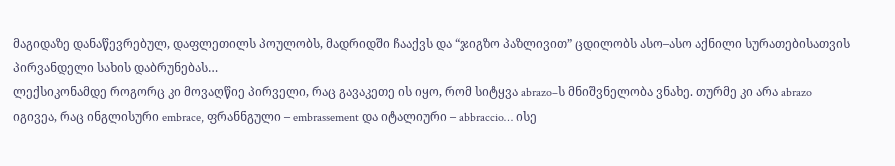მაგიდაზე დანაწევრებულ, დაფლეთილს პოულობს, მადრიდში ჩააქვს და “ჯიგზო პაზლივით” ცდილობს ასო–ასო აქნილი სურათებისათვის პირვანდელი სახის დაბრუნებას…
ლექსიკონამდე როგორც კი მოვაღწიე პირველი, რაც გავაკეთე ის იყო, რომ სიტყვა abrazo–ს მნიშვნელობა ვნახე. თურმე კი არა abrazo იგივეა, რაც ინგლისური embrace, ფრანნგული – embrassement და იტალიური – abbraccio… ისე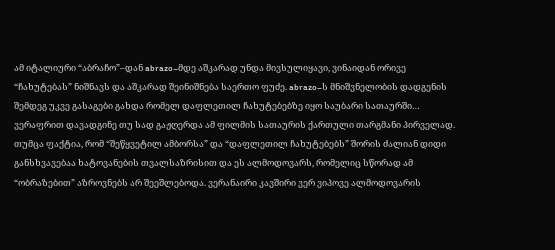ამ იტალიური “აბრაჩო”–დან abrazo–მდე აშკარად უნდა მივსულიყავი, ვინაიდან ორივე “ჩახუტებას” ნიშნავს და აშკარად შეინიშნება საერთო ფუძე. abrazo–ს მნიშვნელობის დადგენის შემდეგ უკვე გასაგები გახდა რომელ დაფლეთილ ჩახუტებებზე იყო საუბარი სათაურში… ვერაფრით დავადგინე თუ სად გაჟღერდა ამ ფილმის სათაურის ქართული თარგმანი პირველად. თუმცა ფაქტია, რომ “შეწყვეტილ ამბორსა” და “დაფლეთილ ჩახუტებებს” შორის ძალიან დიდი განსხვავებაა ხატოვანების თვალსაზრისით და ეს ალმოდოვარს, რომელიც სწორად ამ “ობრაზებით” აზროვნებს არ შეეშლებოდა. ვერანაირი კავშირი ვერ ვიპოვე ალმოდოვარის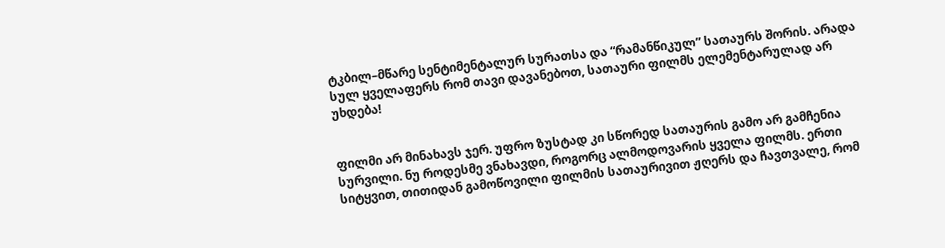ტკბილ–მწარე სენტიმენტალურ სურათსა და “რამანწიკულ” სათაურს შორის. არადა სულ ყველაფერს რომ თავი დავანებოთ, სათაური ფილმს ელემენტარულად არ უხდება!


ფილმი არ მინახავს ჯერ. უფრო ზუსტად კი სწორედ სათაურის გამო არ გამჩენია სურვილი. ნუ როდესმე ვნახავდი, როგორც ალმოდოვარის ყველა ფილმს. ერთი სიტყვით, თითიდან გამოწოვილი ფილმის სათაურივით ჟღერს და ჩავთვალე, რომ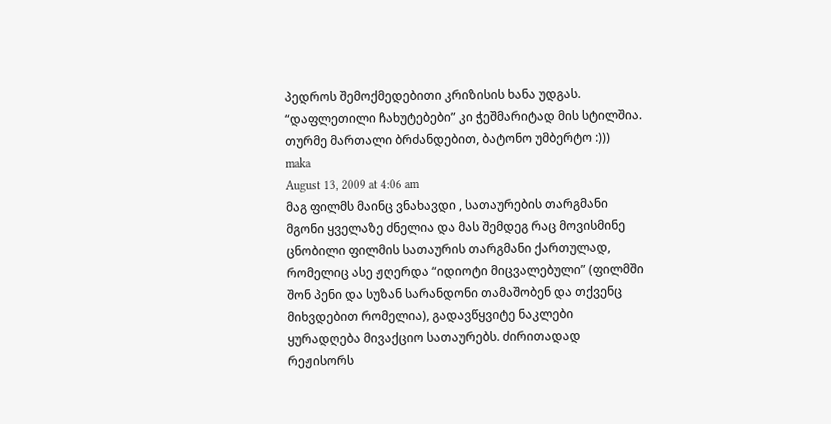პედროს შემოქმედებითი კრიზისის ხანა უდგას. “დაფლეთილი ჩახუტებები” კი ჭეშმარიტად მის სტილშია.
თურმე მართალი ბრძანდებით, ბატონო უმბერტო :)))
maka
August 13, 2009 at 4:06 am
მაგ ფილმს მაინც ვნახავდი , სათაურების თარგმანი მგონი ყველაზე ძნელია და მას შემდეგ რაც მოვისმინე ცნობილი ფილმის სათაურის თარგმანი ქართულად, რომელიც ასე ჟღერდა “იდიოტი მიცვალებული” (ფილმში შონ პენი და სუზან სარანდონი თამაშობენ და თქვენც მიხვდებით რომელია), გადავწყვიტე ნაკლები ყურადღება მივაქციო სათაურებს. ძირითადად რეჟისორს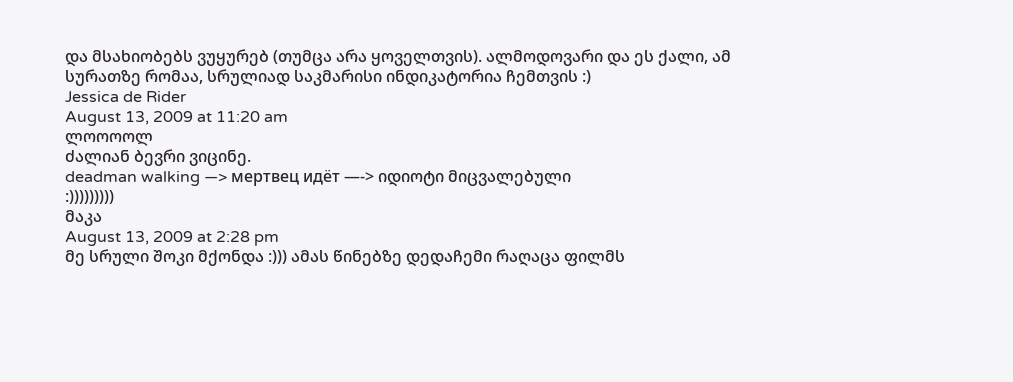და მსახიობებს ვუყურებ (თუმცა არა ყოველთვის). ალმოდოვარი და ეს ქალი, ამ სურათზე რომაა, სრულიად საკმარისი ინდიკატორია ჩემთვის :)
Jessica de Rider
August 13, 2009 at 11:20 am
ლოოოოლ
ძალიან ბევრი ვიცინე.
deadman walking —> мертвец идёт —-> იდიოტი მიცვალებული
:)))))))))
მაკა
August 13, 2009 at 2:28 pm
მე სრული შოკი მქონდა :))) ამას წინებზე დედაჩემი რაღაცა ფილმს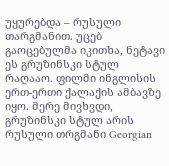უყურებდა – რუსული თარგმანით. უცებ გაოცებულმა იკითხა, ნეტავი ეს გრუზინსკი სტულ რაღააო. ფილმი ინგლისის ერთ-ერთი ქალაქის ამბავზე იყო. მერე მივხვდი, გრუზინსკი სტულ არის რუსული თრგმანი Georgian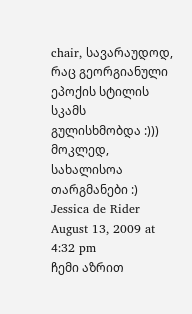chair, სავარაუდოდ, რაც გეორგიანული ეპოქის სტილის სკამს გულისხმობდა :))) მოკლედ, სახალისოა თარგმანები :)
Jessica de Rider
August 13, 2009 at 4:32 pm
ჩემი აზრით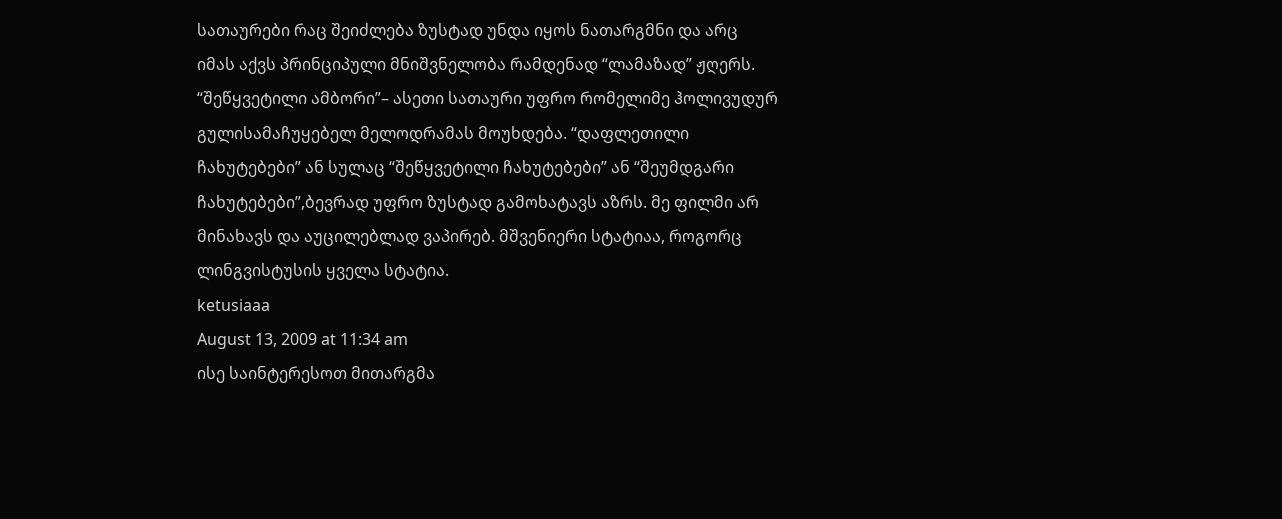სათაურები რაც შეიძლება ზუსტად უნდა იყოს ნათარგმნი და არც იმას აქვს პრინციპული მნიშვნელობა რამდენად “ლამაზად” ჟღერს. “შეწყვეტილი ამბორი”– ასეთი სათაური უფრო რომელიმე ჰოლივუდურ გულისამაჩუყებელ მელოდრამას მოუხდება. “დაფლეთილი ჩახუტებები” ან სულაც “შეწყვეტილი ჩახუტებები” ან “შეუმდგარი ჩახუტებები”,ბევრად უფრო ზუსტად გამოხატავს აზრს. მე ფილმი არ მინახავს და აუცილებლად ვაპირებ. მშვენიერი სტატიაა, როგორც ლინგვისტუსის ყველა სტატია.
ketusiaaa
August 13, 2009 at 11:34 am
ისე საინტერესოთ მითარგმა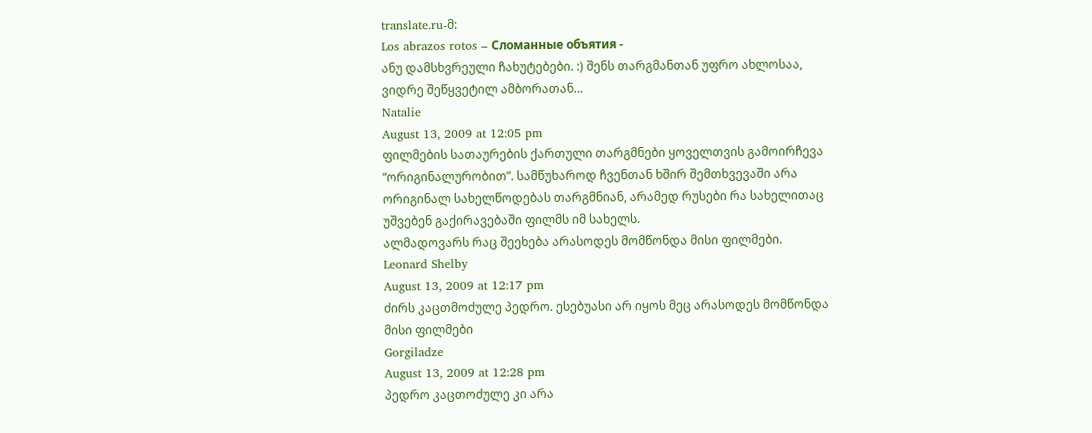translate.ru-მ:
Los abrazos rotos – Сломанные объятия -
ანუ დამსხვრეული ჩახუტებები. :) შენს თარგმანთან უფრო ახლოსაა, ვიდრე შეწყვეტილ ამბორათან…
Natalie
August 13, 2009 at 12:05 pm
ფილმების სათაურების ქართული თარგმნები ყოველთვის გამოირჩევა “ორიგინალურობით”. სამწუხაროდ ჩვენთან ხშირ შემთხვევაში არა ორიგინალ სახელწოდებას თარგმნიან, არამედ რუსები რა სახელითაც უშვებენ გაქირავებაში ფილმს იმ სახელს.
ალმადოვარს რაც შეეხება არასოდეს მომწონდა მისი ფილმები.
Leonard Shelby
August 13, 2009 at 12:17 pm
ძირს კაცთმოძულე პედრო. ესებუასი არ იყოს მეც არასოდეს მომწონდა მისი ფილმები
Gorgiladze
August 13, 2009 at 12:28 pm
პედრო კაცთოძულე კი არა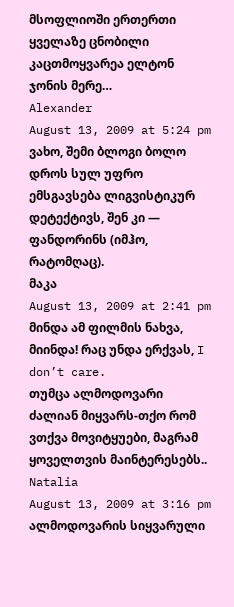მსოფლიოში ერთერთი ყველაზე ცნობილი კაცთმოყვარეა ელტონ ჯონის მერე…
Alexander
August 13, 2009 at 5:24 pm
ვახო, შემი ბლოგი ბოლო დროს სულ უფრო ემსგავსება ლიგვისტიკურ დეტექტივს, შენ კი — ფანდორინს (იმჰო, რატომღაც).
მაკა
August 13, 2009 at 2:41 pm
მინდა ამ ფილმის ნახვა, მიინდა! რაც უნდა ერქვას, I don’t care.
თუმცა ალმოდოვარი ძალიან მიყვარს-თქო რომ ვთქვა მოვიტყუები, მაგრამ ყოველთვის მაინტერესებს..
Natalia
August 13, 2009 at 3:16 pm
ალმოდოვარის სიყვარული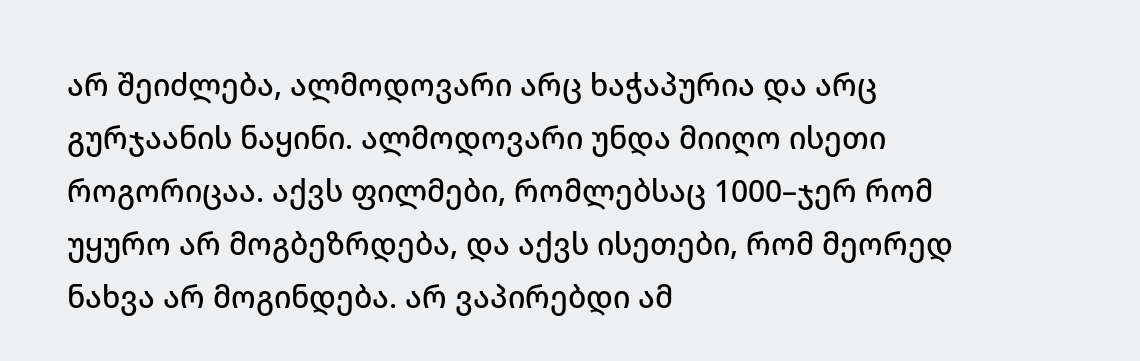არ შეიძლება, ალმოდოვარი არც ხაჭაპურია და არც გურჯაანის ნაყინი. ალმოდოვარი უნდა მიიღო ისეთი როგორიცაა. აქვს ფილმები, რომლებსაც 1000–ჯერ რომ უყურო არ მოგბეზრდება, და აქვს ისეთები, რომ მეორედ ნახვა არ მოგინდება. არ ვაპირებდი ამ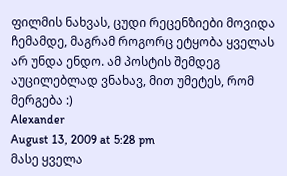ფილმის ნახვას, ცუდი რეცენზიები მოვიდა ჩემამდე, მაგრამ როგორც ეტყობა ყველას არ უნდა ენდო. ამ პოსტის შემდეგ აუცილებლად ვნახავ, მით უმეტეს, რომ მერგება :)
Alexander
August 13, 2009 at 5:28 pm
მასე ყველა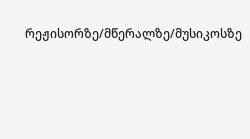რეჟისორზე/მწერალზე/მუსიკოსზე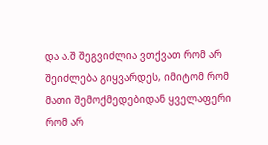და ა.შ შეგვიძლია ვთქვათ რომ არ შეიძლება გიყვარდეს, იმიტომ რომ მათი შემოქმედებიდან ყველაფერი რომ არ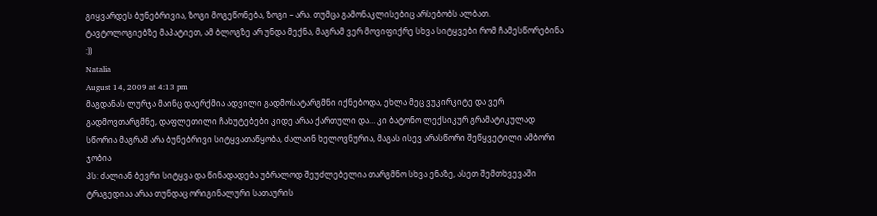გიყვარდეს ბუნებრივია, ზოგი მოგეწონება, ზოგი – არა. თუმცა გამონაკლისებიც არსებობს ალბათ.
ტავტოლოგიებზე მაპატიეთ, ამ ბლოგზე არ უნდა მექნა, მაგრამ ვერ მოვიფიქრე სხვა სიტყვები რომ ჩამესწორებინა :))
Natalia
August 14, 2009 at 4:13 pm
მაგდანას ლურჯა მაინც დაერქმია ადვილი გადმოსატარგმნი იქნებოდა, ეხლა მეც ვუკირკიტე და ვერ გადმოვთარგმნე, დაფლეთილი ჩახუტებები კიდე არაა ქართული და… კი ბატონო ლექსიკურ გრამატიკულად სწორია მაგრამ არა ბუნებრივი სიტყვათაწყობა, ძალაინ ხელოვნურია, მაგას ისევ არასწორი შეწყვეტილი ამბორი ჯობია
პს: ძალიან ბევრი სიტყვა და წინადადება უბრალოდ შეუძლებელია თარგმნო სხვა ენაზე, ასეთ შემთხვევაში ტრაგედიაა არაა თუნდაც ორიგინალური სათაურის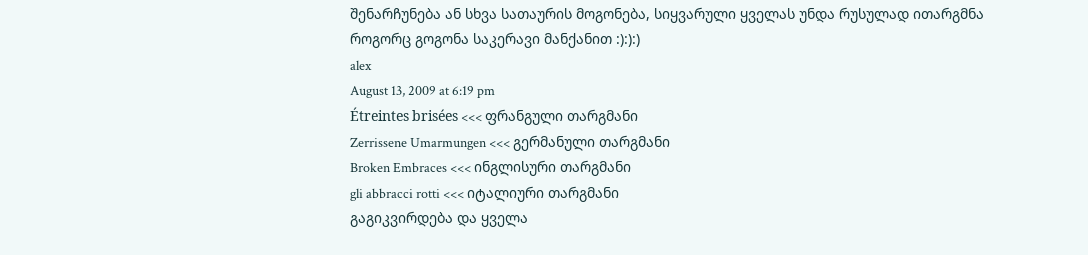შენარჩუნება ან სხვა სათაურის მოგონება, სიყვარული ყველას უნდა რუსულად ითარგმნა როგორც გოგონა საკერავი მანქანით :):):)
alex
August 13, 2009 at 6:19 pm
Étreintes brisées <<< ფრანგული თარგმანი
Zerrissene Umarmungen <<< გერმანული თარგმანი
Broken Embraces <<< ინგლისური თარგმანი
gli abbracci rotti <<< იტალიური თარგმანი
გაგიკვირდება და ყველა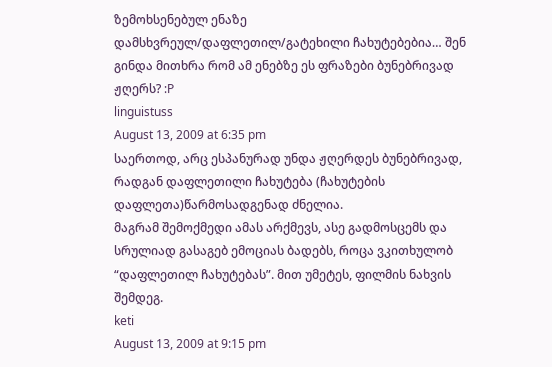ზემოხსენებულ ენაზე დამსხვრეულ/დაფლეთილ/გატეხილი ჩახუტებებია… შენ გინდა მითხრა რომ ამ ენებზე ეს ფრაზები ბუნებრივად ჟღერს? :P
linguistuss
August 13, 2009 at 6:35 pm
საერთოდ, არც ესპანურად უნდა ჟღერდეს ბუნებრივად,
რადგან დაფლეთილი ჩახუტება (ჩახუტების დაფლეთა)წარმოსადგენად ძნელია.
მაგრამ შემოქმედი ამას არქმევს, ასე გადმოსცემს და სრულიად გასაგებ ემოციას ბადებს, როცა ვკითხულობ “დაფლეთილ ჩახუტებას”. მით უმეტეს, ფილმის ნახვის შემდეგ.
keti
August 13, 2009 at 9:15 pm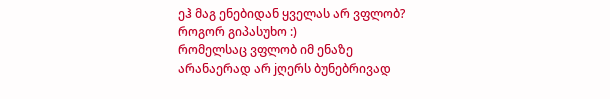ეჰ მაგ ენებიდან ყველას არ ვფლობ? როგორ გიპასუხო :)
რომელსაც ვფლობ იმ ენაზე არანაერად არ jღერს ბუნებრივად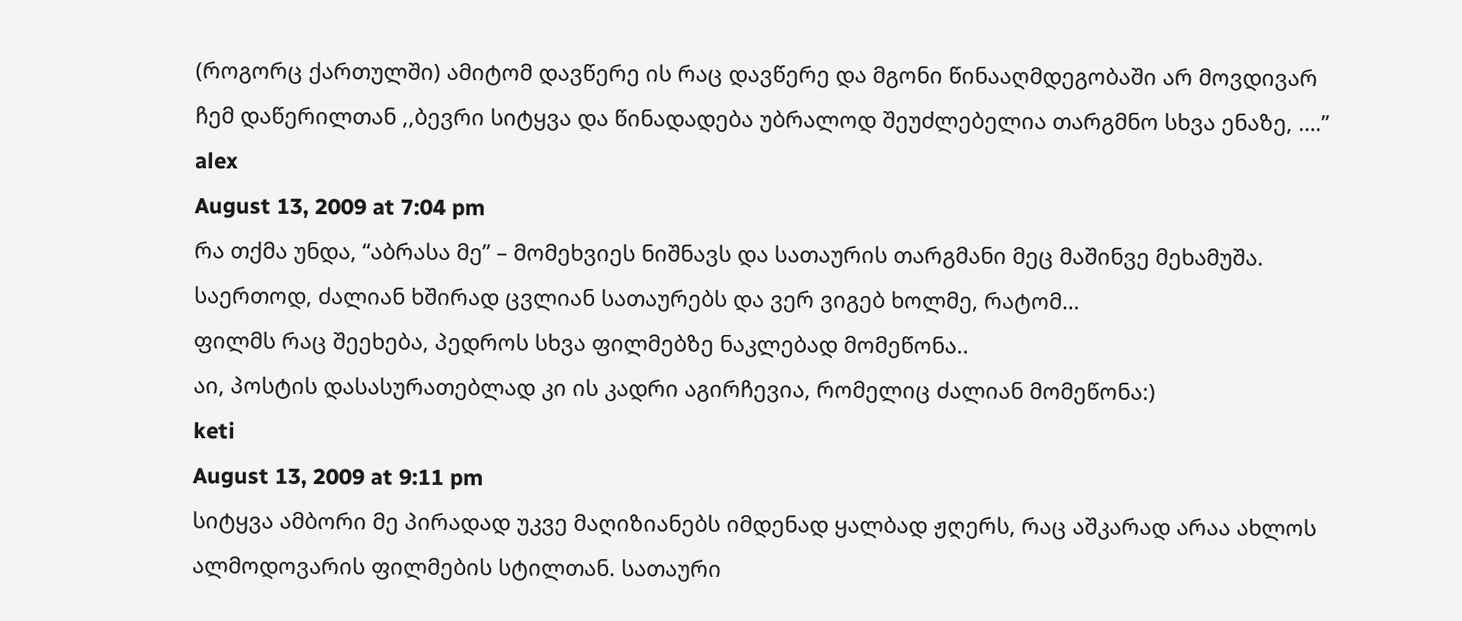(როგორც ქართულში) ამიტომ დავწერე ის რაც დავწერე და მგონი წინააღმდეგობაში არ მოვდივარ ჩემ დაწერილთან ,,ბევრი სიტყვა და წინადადება უბრალოდ შეუძლებელია თარგმნო სხვა ენაზე, ….”
alex
August 13, 2009 at 7:04 pm
რა თქმა უნდა, “აბრასა მე” – მომეხვიეს ნიშნავს და სათაურის თარგმანი მეც მაშინვე მეხამუშა.
საერთოდ, ძალიან ხშირად ცვლიან სათაურებს და ვერ ვიგებ ხოლმე, რატომ…
ფილმს რაც შეეხება, პედროს სხვა ფილმებზე ნაკლებად მომეწონა..
აი, პოსტის დასასურათებლად კი ის კადრი აგირჩევია, რომელიც ძალიან მომეწონა:)
keti
August 13, 2009 at 9:11 pm
სიტყვა ამბორი მე პირადად უკვე მაღიზიანებს იმდენად ყალბად ჟღერს, რაც აშკარად არაა ახლოს ალმოდოვარის ფილმების სტილთან. სათაური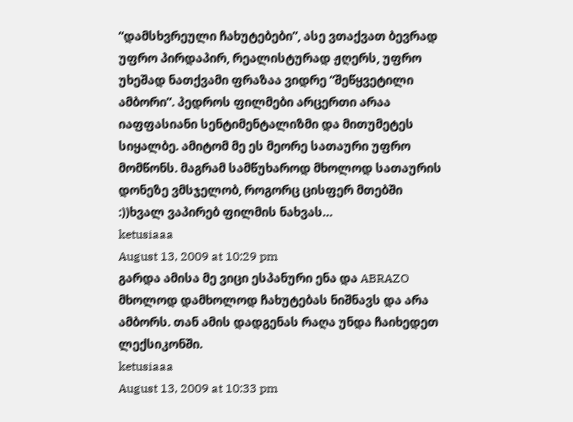“დამსხვრეული ჩახუტებები”, ასე ვთაქვათ ბევრად უფრო პირდაპირ, რეალისტურად ჟღერს, უფრო უხეშად ნათქვამი ფრაზაა ვიდრე “შეწყვეტილი ამბორი”. პედროს ფილმები არცერთი არაა იაფფასიანი სენტიმენტალიზმი და მითუმეტეს სიყალბე. ამიტომ მე ეს მეორე სათაური უფრო მომწონს. მაგრამ სამწუხაროდ მხოლოდ სათაურის დონეზე ვმსჯელობ, როგორც ცისფერ მთებში :))ხვალ ვაპირებ ფილმის ნახვას…
ketusiaaa
August 13, 2009 at 10:29 pm
გარდა ამისა მე ვიცი ესპანური ენა და ABRAZO მხოლოდ დამხოლოდ ჩახუტებას ნიშნავს და არა ამბორს. თან ამის დადგენას რაღა უნდა ჩაიხედეთ ლექსიკონში.
ketusiaaa
August 13, 2009 at 10:33 pm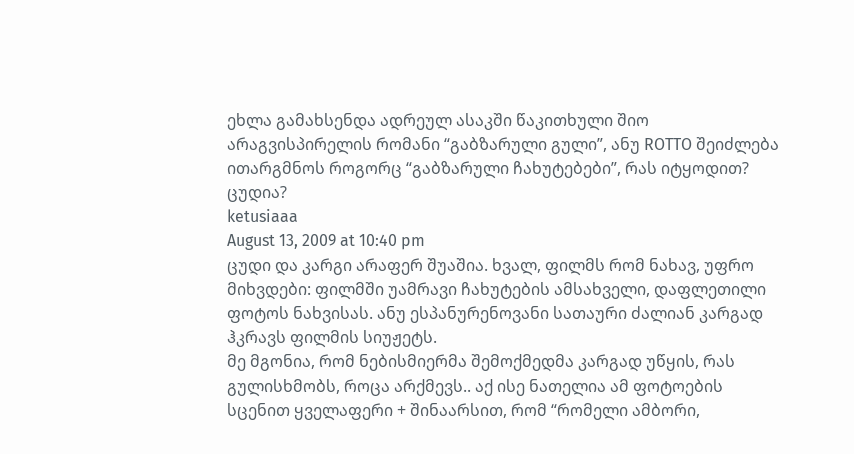ეხლა გამახსენდა ადრეულ ასაკში წაკითხული შიო არაგვისპირელის რომანი “გაბზარული გული”, ანუ ROTTO შეიძლება ითარგმნოს როგორც “გაბზარული ჩახუტებები”, რას იტყოდით? ცუდია?
ketusiaaa
August 13, 2009 at 10:40 pm
ცუდი და კარგი არაფერ შუაშია. ხვალ, ფილმს რომ ნახავ, უფრო მიხვდები: ფილმში უამრავი ჩახუტების ამსახველი, დაფლეთილი ფოტოს ნახვისას. ანუ ესპანურენოვანი სათაური ძალიან კარგად ჰკრავს ფილმის სიუჟეტს.
მე მგონია, რომ ნებისმიერმა შემოქმედმა კარგად უწყის, რას გულისხმობს, როცა არქმევს.. აქ ისე ნათელია ამ ფოტოების სცენით ყველაფერი + შინაარსით, რომ “რომელი ამბორი,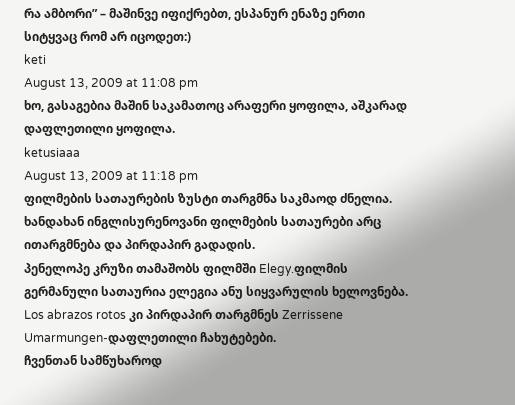რა ამბორი” – მაშინვე იფიქრებთ, ესპანურ ენაზე ერთი სიტყვაც რომ არ იცოდეთ:)
keti
August 13, 2009 at 11:08 pm
ხო, გასაგებია მაშინ საკამათოც არაფერი ყოფილა, აშკარად დაფლეთილი ყოფილა.
ketusiaaa
August 13, 2009 at 11:18 pm
ფილმების სათაურების ზუსტი თარგმნა საკმაოდ ძნელია.
ხანდახან ინგლისურენოვანი ფილმების სათაურები არც ითარგმნება და პირდაპირ გადადის.
პენელოპე კრუზი თამაშობს ფილმში Elegy.ფილმის გერმანული სათაურია ელეგია ანუ სიყვარულის ხელოვნება.
Los abrazos rotos კი პირდაპირ თარგმნეს Zerrissene Umarmungen-დაფლეთილი ჩახუტებები.
ჩვენთან სამწუხაროდ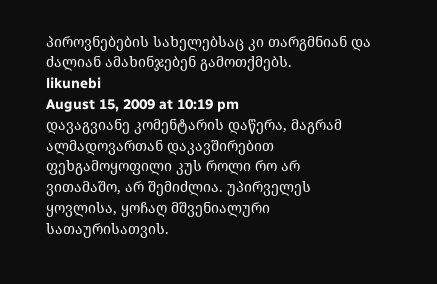პიროვნებების სახელებსაც კი თარგმნიან და ძალიან ამახინჯებენ გამოთქმებს.
likunebi
August 15, 2009 at 10:19 pm
დავაგვიანე კომენტარის დაწერა, მაგრამ ალმადოვართან დაკავშირებით ფეხგამოყოფილი კუს როლი რო არ ვითამაშო, არ შემიძლია. უპირველეს ყოვლისა, ყოჩაღ მშვენიალური სათაურისათვის.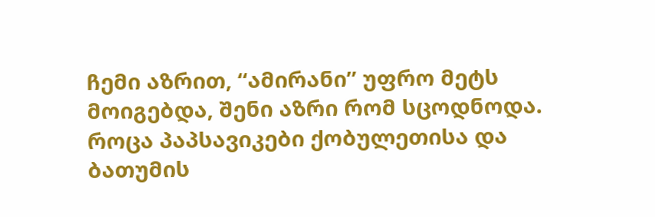ჩემი აზრით, “ამირანი” უფრო მეტს მოიგებდა, შენი აზრი რომ სცოდნოდა. როცა პაპსავიკები ქობულეთისა და ბათუმის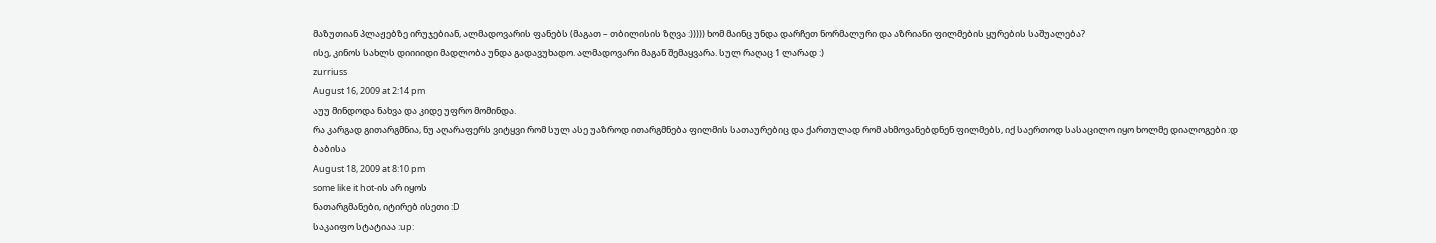მაზუთიან პლაჟებზე ირუჯებიან, ალმადოვარის ფანებს (მაგათ – თბილისის ზღვა :))))) ხომ მაინც უნდა დარჩეთ ნორმალური და აზრიანი ფილმების ყურების საშუალება?
ისე, კინოს სახლს დიიიიდი მადლობა უნდა გადავუხადო. ალმადოვარი მაგან შემაყვარა. სულ რაღაც 1 ლარად :)
zurriuss
August 16, 2009 at 2:14 pm
აუუ მინდოდა ნახვა და კიდე უფრო მომინდა.
რა კარგად გითარგმნია, ნუ აღარაფერს ვიტყვი რომ სულ ასე უაზროდ ითარგმნება ფილმის სათაურებიც და ქართულად რომ ახმოვანებდნენ ფილმებს, იქ საერთოდ სასაცილო იყო ხოლმე დიალოგები :დ
ბაბისა
August 18, 2009 at 8:10 pm
some like it hot-ის არ იყოს
ნათარგმანები, იტირებ ისეთი :D
საკაიფო სტატიაა :up: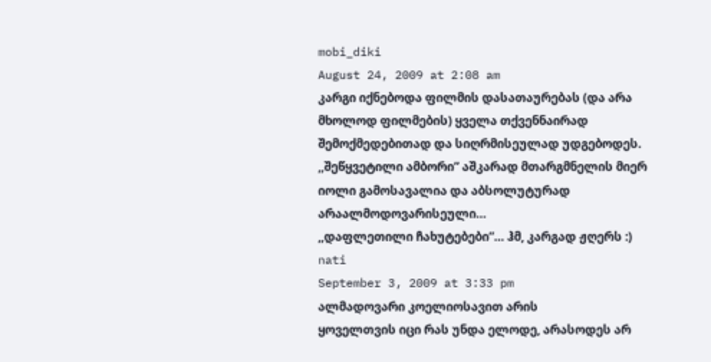mobi_diki
August 24, 2009 at 2:08 am
კარგი იქნებოდა ფილმის დასათაურებას (და არა მხოლოდ ფილმების) ყველა თქვენნაირად შემოქმედებითად და სიღრმისეულად უდგებოდეს. ,,შეწყვეტილი ამბორი” აშკარად მთარგმნელის მიერ იოლი გამოსავალია და აბსოლუტურად არაალმოდოვარისეული…
,,დაფლეთილი ჩახუტებები”… ჰმ, კარგად ჟღერს :)
nati
September 3, 2009 at 3:33 pm
ალმადოვარი კოელიოსავით არის
ყოველთვის იცი რას უნდა ელოდე, არასოდეს არ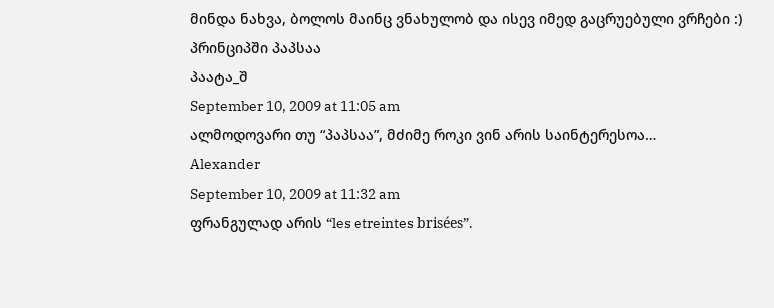მინდა ნახვა, ბოლოს მაინც ვნახულობ და ისევ იმედ გაცრუებული ვრჩები :)
პრინციპში პაპსაა
პაატა_შ
September 10, 2009 at 11:05 am
ალმოდოვარი თუ “პაპსაა”, მძიმე როკი ვინ არის საინტერესოა…
Alexander
September 10, 2009 at 11:32 am
ფრანგულად არის “les etreintes brisées”.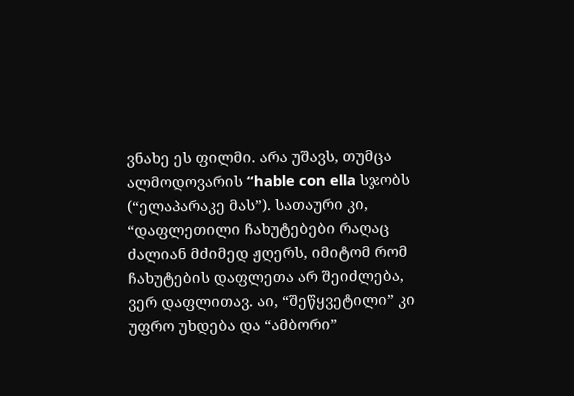ვნახე ეს ფილმი. არა უშავს, თუმცა ალმოდოვარის “hable con ella სჯობს (“ელაპარაკე მას”). სათაური კი, “დაფლეთილი ჩახუტებები რაღაც ძალიან მძიმედ ჟღერს, იმიტომ რომ ჩახუტების დაფლეთა არ შეიძლება, ვერ დაფლითავ. აი, “შეწყვეტილი” კი უფრო უხდება და “ამბორი”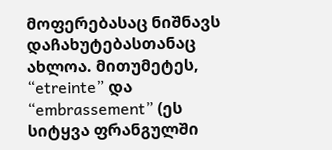მოფერებასაც ნიშნავს დაჩახუტებასთანაც ახლოა. მითუმეტეს, “etreinte” და “embrassement” (ეს სიტყვა ფრანგულში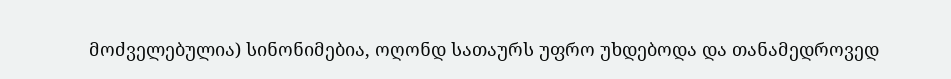მოძველებულია) სინონიმებია, ოღონდ სათაურს უფრო უხდებოდა და თანამედროვედ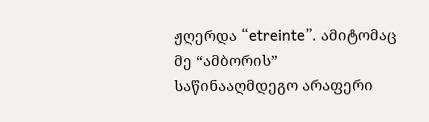ჟღერდა “etreinte”. ამიტომაც მე “ამბორის” საწინააღმდეგო არაფერი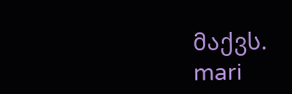მაქვს.
mari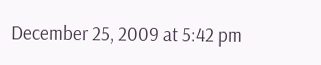December 25, 2009 at 5:42 pm